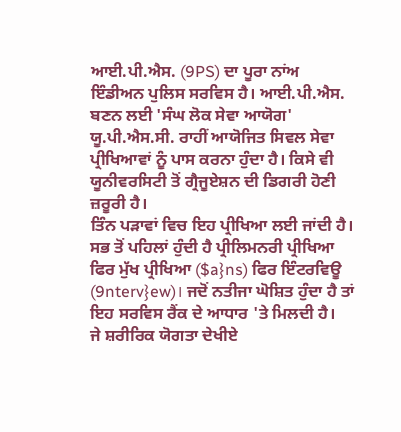ਆਈ.ਪੀ.ਐਸ. (9PS) ਦਾ ਪੂਰਾ ਨਾਂਅ ਇੰਡੀਅਨ ਪੁਲਿਸ ਸਰਵਿਸ ਹੈ। ਆਈ.ਪੀ.ਐਸ. ਬਣਨ ਲਈ 'ਸੰਘ ਲੋਕ ਸੇਵਾ ਆਯੋਗ' ਯੂ.ਪੀ.ਐਸ.ਸੀ. ਰਾਹੀਂ ਆਯੋਜਿਤ ਸਿਵਲ ਸੇਵਾ ਪ੍ਰੀਖਿਆਵਾਂ ਨੂੰ ਪਾਸ ਕਰਨਾ ਹੁੰਦਾ ਹੈ। ਕਿਸੇ ਵੀ ਯੂਨੀਵਰਸਿਟੀ ਤੋਂ ਗ੍ਰੈਜੂਏਸ਼ਨ ਦੀ ਡਿਗਰੀ ਹੋਣੀ ਜ਼ਰੂਰੀ ਹੈ।
ਤਿੰਨ ਪੜਾਵਾਂ ਵਿਚ ਇਹ ਪ੍ਰੀਖਿਆ ਲਈ ਜਾਂਦੀ ਹੈ। ਸਭ ਤੋਂ ਪਹਿਲਾਂ ਹੁੰਦੀ ਹੈ ਪ੍ਰੀਲਿਮਨਰੀ ਪ੍ਰੀਖਿਆ ਫਿਰ ਮੁੱਖ ਪ੍ਰੀਖਿਆ ($a}ns) ਫਿਰ ਇੰਟਰਵਿਊ (9nterv}ew)। ਜਦੋਂ ਨਤੀਜਾ ਘੋਸ਼ਿਤ ਹੁੰਦਾ ਹੈ ਤਾਂ ਇਹ ਸਰਵਿਸ ਰੈਂਕ ਦੇ ਆਧਾਰ 'ਤੇ ਮਿਲਦੀ ਹੈ।
ਜੇ ਸ਼ਰੀਰਿਕ ਯੋਗਤਾ ਦੇਖੀਏ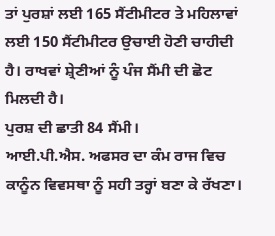ਤਾਂ ਪੁਰਸ਼ਾਂ ਲਈ 165 ਸੈਂਟੀਮੀਟਰ ਤੇ ਮਹਿਲਾਵਾਂ ਲਈ 150 ਸੈਂਟੀਮੀਟਰ ਉਚਾਈ ਹੋਣੀ ਚਾਹੀਦੀ ਹੈ। ਰਾਖਵਾਂ ਸ਼੍ਰੇਣੀਆਂ ਨੂੰ ਪੰਜ ਸੈਂਮੀ ਦੀ ਛੋਟ ਮਿਲਦੀ ਹੈ।
ਪੁਰਸ਼ ਦੀ ਛਾਤੀ 84 ਸੈਂਮੀ।
ਆਈ.ਪੀ.ਐਸ. ਅਫਸਰ ਦਾ ਕੰਮ ਰਾਜ ਵਿਚ ਕਾਨੂੰਨ ਵਿਵਸਥਾ ਨੂੰ ਸਹੀ ਤਰ੍ਹਾਂ ਬਣਾ ਕੇ ਰੱਖਣਾ।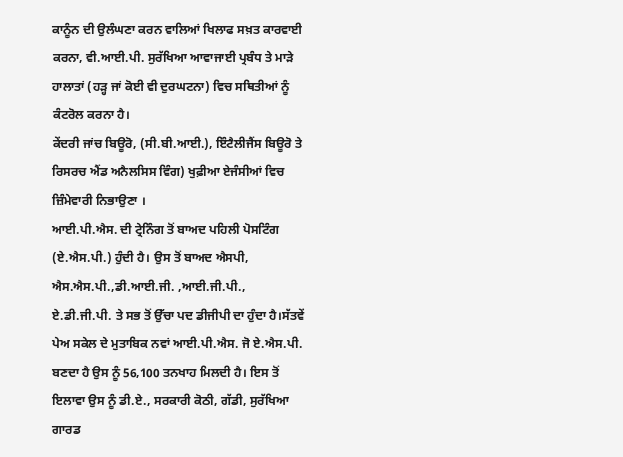ਕਾਨੂੰਨ ਦੀ ਉਲੰਘਣਾ ਕਰਨ ਵਾਲਿਆਂ ਖਿਲਾਫ ਸਖ਼ਤ ਕਾਰਵਾਈ ਕਰਨਾ, ਵੀ.ਆਈ.ਪੀ. ਸੁਰੱਖਿਆ ਆਵਾਜਾਈ ਪ੍ਰਬੰਧ ਤੇ ਮਾੜੇ ਹਾਲਾਤਾਂ (ਹੜ੍ਹ ਜਾਂ ਕੋਈ ਵੀ ਦੁਰਘਟਨਾ) ਵਿਚ ਸਥਿਤੀਆਂ ਨੂੰ ਕੰਟਰੋਲ ਕਰਨਾ ਹੈ।
ਕੇਂਦਰੀ ਜਾਂਚ ਬਿਊਰੋ, (ਸੀ.ਬੀ.ਆਈ.), ਇੰਟੈਲੀਜੈਂਸ ਬਿਊਰੋ ਤੇ ਰਿਸਰਚ ਐਂਡ ਅਨੈਲਸਿਸ ਵਿੰਗ) ਖੁਫ਼ੀਆ ਏਜੰਸੀਆਂ ਵਿਚ ਜ਼ਿੰਮੇਵਾਰੀ ਨਿਭਾਉਣਾ ।
ਆਈ.ਪੀ.ਐਸ. ਦੀ ਟ੍ਰੇਨਿੰਗ ਤੋਂ ਬਾਅਦ ਪਹਿਲੀ ਪੋਸਟਿੰਗ (ਏ.ਐਸ.ਪੀ.) ਹੁੰਦੀ ਹੈ। ਉਸ ਤੋਂ ਬਾਅਦ ਐਸਪੀ, ਐਸ.ਐਸ.ਪੀ.,ਡੀ.ਆਈ.ਜੀ. ,ਆਈ.ਜੀ.ਪੀ., ਏ.ਡੀ.ਜੀ.ਪੀ. ਤੇ ਸਭ ਤੋਂ ਉੱਚਾ ਪਦ ਡੀਜੀਪੀ ਦਾ ਹੁੰਦਾ ਹੈ।ਸੱਤਵੇਂ ਪੇਅ ਸਕੇਲ ਦੇ ਮੁਤਾਬਿਕ ਨਵਾਂ ਆਈ.ਪੀ.ਐਸ. ਜੋ ਏ.ਐਸ.ਪੀ. ਬਣਦਾ ਹੈ ਉਸ ਨੂੰ 56,100 ਤਨਖਾਹ ਮਿਲਦੀ ਹੈ। ਇਸ ਤੋਂ ਇਲਾਵਾ ਉਸ ਨੂੰ ਡੀ.ਏ., ਸਰਕਾਰੀ ਕੋਠੀ, ਗੱਡੀ, ਸੁਰੱਖਿਆ ਗਾਰਡ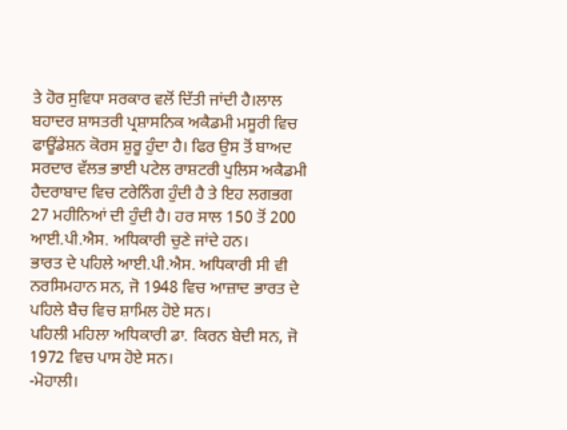ਤੇ ਹੋਰ ਸੁਵਿਧਾ ਸਰਕਾਰ ਵਲੋਂ ਦਿੱਤੀ ਜਾਂਦੀ ਹੈ।ਲਾਲ ਬਹਾਦਰ ਸ਼ਾਸਤਰੀ ਪ੍ਰਸ਼ਾਸਨਿਕ ਅਕੈਡਮੀ ਮਸੂਰੀ ਵਿਚ ਫਾਊਂਡੇਸ਼ਨ ਕੋਰਸ ਸ਼ੁਰੂ ਹੁੰਦਾ ਹੈ। ਫਿਰ ਉਸ ਤੋਂ ਬਾਅਦ ਸਰਦਾਰ ਵੱਲਭ ਭਾਈ ਪਟੇਲ ਰਾਸ਼ਟਰੀ ਪੁਲਿਸ ਅਕੈਡਮੀ ਹੈਦਰਾਬਾਦ ਵਿਚ ਟਰੇਨਿੰਗ ਹੁੰਦੀ ਹੈ ਤੇ ਇਹ ਲਗਭਗ 27 ਮਹੀਨਿਆਂ ਦੀ ਹੁੰਦੀ ਹੈ। ਹਰ ਸਾਲ 150 ਤੋਂ 200 ਆਈ.ਪੀ.ਐਸ. ਅਧਿਕਾਰੀ ਚੁਣੇ ਜਾਂਦੇ ਹਨ।
ਭਾਰਤ ਦੇ ਪਹਿਲੇ ਆਈ.ਪੀ.ਐਸ. ਅਧਿਕਾਰੀ ਸੀ ਵੀ ਨਰਸਿਮਹਾਨ ਸਨ, ਜੋ 1948 ਵਿਚ ਆਜ਼ਾਦ ਭਾਰਤ ਦੇ ਪਹਿਲੇ ਬੈਚ ਵਿਚ ਸ਼ਾਮਿਲ ਹੋਏ ਸਨ।
ਪਹਿਲੀ ਮਹਿਲਾ ਅਧਿਕਾਰੀ ਡਾ. ਕਿਰਨ ਬੇਦੀ ਸਨ, ਜੋ 1972 ਵਿਚ ਪਾਸ ਹੋਏ ਸਨ।
-ਮੋਹਾਲੀ।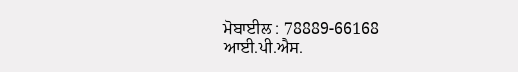ਮੋਬਾਈਲ : 78889-66168
ਆਈ.ਪੀ.ਐਸ.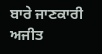ਬਾਰੇ ਜਾਣਕਾਰੀ
ਅਜੀਤ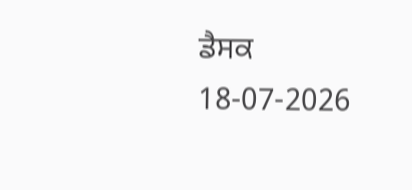ਡੈਸਕ
18-07-2026